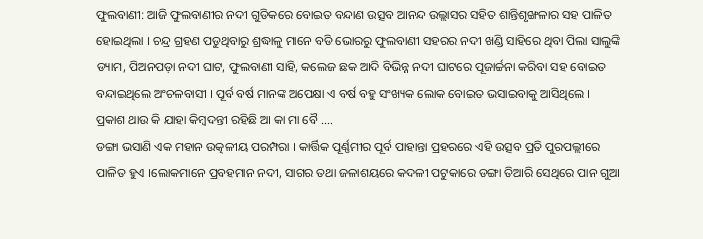ଫୁଲବାଣୀ: ଆଜି ଫୁଲବାଣୀର ନଦୀ ଗୁଡିକରେ ବୋଇତ ବନ୍ଦାଣ ଉତ୍ସବ ଆନନ୍ଦ ଉଲ୍ଲାସର ସହିତ ଶାନ୍ତିଶୃଙ୍ଖଳାର ସହ ପାଳିତ ହୋଇଥିଲା । ଚନ୍ଦ୍ର ଗ୍ରହଣ ପଡୁଥିବାରୁ ଶ୍ରଦ୍ଧାଳୁ ମାନେ ବଡି ଭୋରରୁ ଫୁଲବାଣୀ ସହରର ନଦୀ ଖଣ୍ଡି ସାହିରେ ଥିବା ପିଲା ସାଲୁଙ୍କି ଡ୍ୟାମ, ପିଅନପଡ଼ା ନଦୀ ଘାଟ, ଫୁଲବାଣୀ ସାହି, କଲେଜ ଛକ ଆଦି ବିଭିନ୍ନ ନଦୀ ଘାଟରେ ପୂଜାର୍ଚ୍ଚନା କରିବା ସହ ବୋଇତ ବନ୍ଦାଇଥିଲେ ଅଂଚଳବାସୀ । ପୂର୍ବ ବର୍ଷ ମାନଙ୍କ ଅପେକ୍ଷା ଏ ବର୍ଷ ବହୁ ସଂଖ୍ୟକ ଲୋକ ବୋଇତ ଭସାଇବାକୁ ଆସିଥିଲେ । ପ୍ରକାଶ ଥାଉ କି ଯାହା କିମ୍ବଦନ୍ତୀ ରହିଛି ଆ କା ମା ବୈ ….
ଡଙ୍ଗା ଭସାଣି ଏକ ମହାନ ଉତ୍କଳୀୟ ପରମ୍ପରା । କାର୍ତ୍ତିକ ପୂର୍ଣ୍ଣମୀର ପୂର୍ବ ପାହାନ୍ତା ପ୍ରହରରେ ଏହି ଉତ୍ସବ ପ୍ରତି ପୁରପଲ୍ଲୀରେ ପାଳିତ ହୁଏ ।ଲୋକମାନେ ପ୍ରବହମାନ ନଦୀ, ସାଗର ତଥା ଜଳାଶୟରେ କଦଳୀ ପଟୁକାରେ ଡଙ୍ଗା ତିଆରି ସେଥିରେ ପାନ ଗୁଆ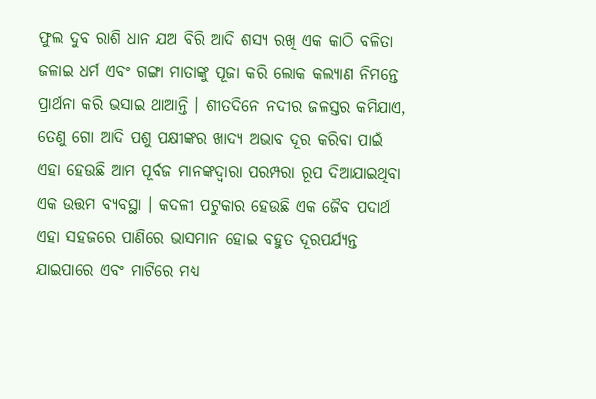ଫୁଲ ଦୁବ ରାଶି ଧାନ ଯଅ ବିରି ଆଦି ଶସ୍ୟ ରଖି ଏକ କାଠି ବଳିତା ଜଳାଇ ଧର୍ମ ଏବଂ ଗଙ୍ଗା ମାତାଙ୍କୁ ପୂଜା କରି ଲୋକ କଲ୍ୟାଣ ନିମନ୍ତେ ପ୍ରାର୍ଥନା କରି ଭସାଇ ଥାଆନ୍ତି । ଶୀତଦିନେ ନଦୀର ଜଳସ୍ତର କମିଯାଏ, ତେଣୁ ଗୋ ଆଦି ପଶୁ ପକ୍ଷୀଙ୍କର ଖାଦ୍ୟ ଅଭାବ ଦୂର କରିବା ପାଇଁ ଏହା ହେଉଛି ଆମ ପୂର୍ବଜ ମାନଙ୍କଦ୍ୱାରା ପରମ୍ପରା ରୂପ ଦିଆଯାଇଥିବା ଏକ ଉତ୍ତମ ବ୍ୟବସ୍ଥା । କଦଳୀ ପଟୁକାର ହେଉଛି ଏକ ଜୈବ ପଦାର୍ଥ ଏହା ସହଜରେ ପାଣିରେ ଭାସମାନ ହୋଇ ବହୁତ ଦୂରପର୍ଯ୍ୟନ୍ତ ଯାଇପାରେ ଏବଂ ମାଟିରେ ମଧ୍ୟ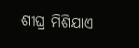ଶୀଘ୍ର ମିଶିଯାଏ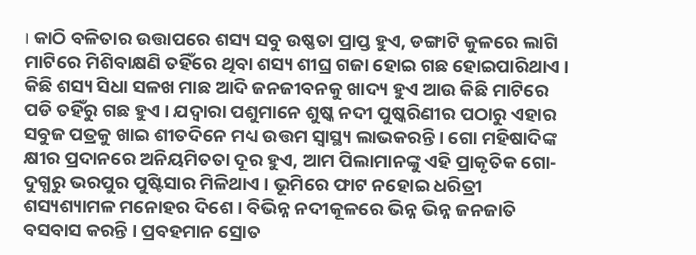। କାଠି ବଳିତାର ଉତ୍ତାପରେ ଶସ୍ୟ ସବୁ ଉଷ୍ଣତା ପ୍ରାପ୍ତ ହୁଏ, ଡଙ୍ଗାଟି କୁଳରେ ଲାଗି ମାଟିରେ ମିଶିବାକ୍ଷଣି ତହିଁରେ ଥିବା ଶସ୍ୟ ଶୀଘ୍ର ଗଜା ହୋଇ ଗଛ ହୋଇପାରିଥାଏ । କିଛି ଶସ୍ୟ ସିଧା ସଳଖ ମାଛ ଆଦି ଜନଜୀବନକୁ ଖାଦ୍ୟ ହୁଏ ଆଉ କିଛି ମାଟିରେ ପଡି ତହିଁରୁ ଗଛ ହୁଏ । ଯଦ୍ୱାରା ପଶୁମାନେ ଶୁଷ୍କ ନଦୀ ପୁଷ୍କରିଣୀର ପଠାରୁ ଏହାର ସବୁଜ ପତ୍ରକୁ ଖାଇ ଶୀତଦିନେ ମଧ୍ୟ ଉତ୍ତମ ସ୍ୱାସ୍ଥ୍ୟ ଲାଭକରନ୍ତି । ଗୋ ମହିଷାଦିଙ୍କ କ୍ଷୀର ପ୍ରଦାନରେ ଅନିୟମିତତା ଦୂର ହୁଏ, ଆମ ପିଲାମାନଙ୍କୁ ଏହି ପ୍ରାକୃତିକ ଗୋ-ଦୁଗ୍ଧରୁ ଭରପୁର ପୁଷ୍ଟିସାର ମିଳିଥାଏ । ଭୂମିରେ ଫାଟ ନହୋଇ ଧରିତ୍ରୀ ଶସ୍ୟଶ୍ୟାମଳ ମନୋହର ଦିଶେ । ବିଭିନ୍ନ ନଦୀକୂଳରେ ଭିନ୍ନ ଭିନ୍ନ ଜନଜାତି ବସବାସ କରନ୍ତି । ପ୍ରବହମାନ ସ୍ରୋତ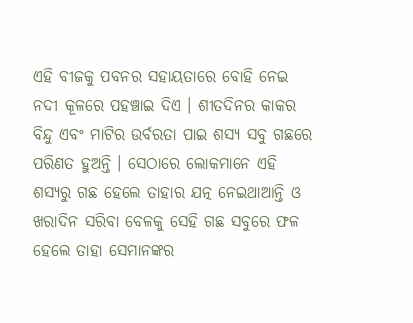ଏହି ବୀଜକୁ ପବନର ସହାୟତାରେ ବୋହି ନେଇ ନଦୀ କୂଳରେ ପହଞ୍ଚାଇ ଦିଏ । ଶୀତଦିନର କାକର ବିନ୍ଦୁ ଏବଂ ମାଟିର ଉର୍ବରତା ପାଇ ଶସ୍ୟ ସବୁ ଗଛରେ ପରିଣତ ହୁଅନ୍ତି । ସେଠାରେ ଲୋକମାନେ ଏହି ଶସ୍ୟରୁ ଗଛ ହେଲେ ତାହାର ଯତ୍ନ ନେଇଥାଆନ୍ତି ଓ ଖରାଦିନ ସରିବା ବେଳକୁ ସେହି ଗଛ ସବୁରେ ଫଳ ହେଲେ ତାହା ସେମାନଙ୍କର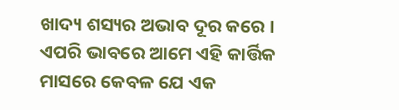ଖାଦ୍ୟ ଶସ୍ୟର ଅଭାବ ଦୂର କରେ । ଏପରି ଭାବରେ ଆମେ ଏହି କାର୍ତ୍ତିକ ମାସରେ କେବଳ ଯେ ଏକ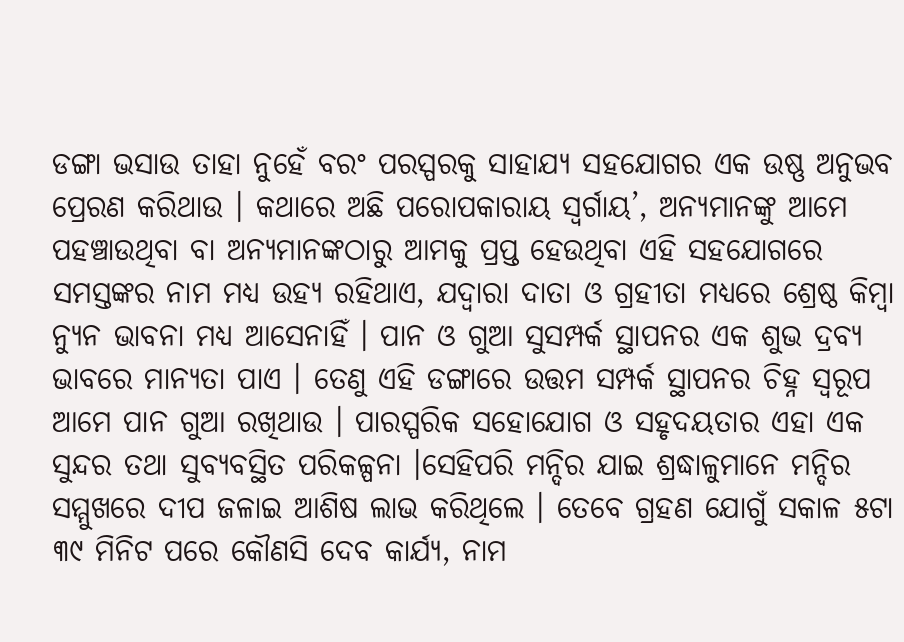ଡଙ୍ଗା ଭସାଉ ତାହା ନୁହେଁ ବରଂ ପରସ୍ପରକୁ ସାହାଯ୍ୟ ସହଯୋଗର ଏକ ଉଷ୍ଣ ଅନୁଭବ ପ୍ରେରଣ କରିଥାଉ । କଥାରେ ଅଛି ପରୋପକାରାୟ ସ୍ୱର୍ଗାୟ’, ଅନ୍ୟମାନଙ୍କୁ ଆମେ ପହଞ୍ଚାଉଥିବା ବା ଅନ୍ୟମାନଙ୍କଠାରୁ ଆମକୁ ପ୍ରପ୍ତ ହେଉଥିବା ଏହି ସହଯୋଗରେ ସମସ୍ତଙ୍କର ନାମ ମଧ୍ୟ ଉହ୍ୟ ରହିଥାଏ, ଯଦ୍ୱାରା ଦାତା ଓ ଗ୍ରହୀତା ମଧ୍ୟରେ ଶ୍ରେଷ୍ଠ କିମ୍ବା ନ୍ୟୁନ ଭାବନା ମଧ୍ୟ ଆସେନାହିଁ । ପାନ ଓ ଗୁଆ ସୁସମ୍ପର୍କ ସ୍ଥାପନର ଏକ ଶୁଭ ଦ୍ରବ୍ୟ ଭାବରେ ମାନ୍ୟତା ପାଏ । ତେଣୁ ଏହି ଡଙ୍ଗାରେ ଉତ୍ତମ ସମ୍ପର୍କ ସ୍ଥାପନର ଚିହ୍ନ ସ୍ୱରୂପ ଆମେ ପାନ ଗୁଆ ରଖିଥାଉ । ପାରସ୍ପରିକ ସହୋଯୋଗ ଓ ସହୃଦୟତାର ଏହା ଏକ ସୁନ୍ଦର ତଥା ସୁବ୍ୟବସ୍ଥିତ ପରିକଳ୍ପନା ।ସେହିପରି ମନ୍ଦିର ଯାଇ ଶ୍ରଦ୍ଧାଳୁମାନେ ମନ୍ଦିର ସମ୍ମୁଖରେ ଦୀପ ଜଳାଇ ଆଶିଷ ଲାଭ କରିଥିଲେ । ତେବେ ଗ୍ରହଣ ଯୋଗୁଁ ସକାଳ ୫ଟା ୩୯ ମିନିଟ ପରେ କୌଣସି ଦେବ କାର୍ଯ୍ୟ, ନାମ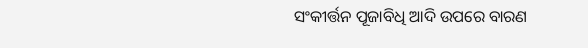ସଂକୀର୍ତ୍ତନ ପୂଜାବିଧି ଆଦି ଉପରେ ବାରଣ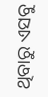ଥିବାରୁ ଏସବୁ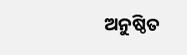ଅନୁଷ୍ଠିତ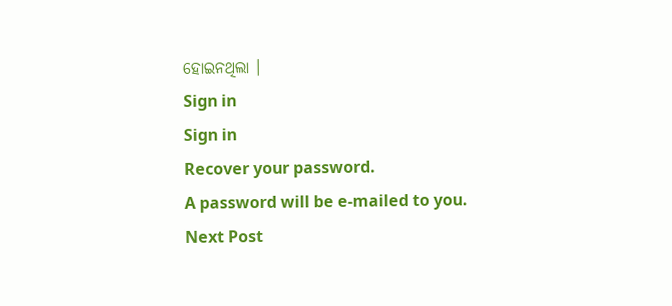ହୋଇନଥିଲା ।
Sign in
Sign in
Recover your password.
A password will be e-mailed to you.
Next Post